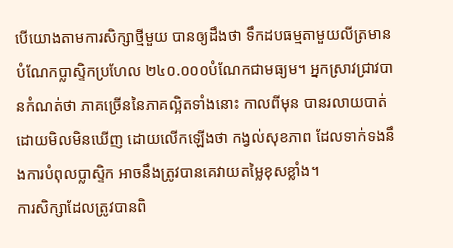បើយោងតាមការសិក្សាថ្មីមួយ បានឲ្យដឹងថា ទឹកដបធម្មតាមួយលីត្រមានបំណែកប្លាស្ទិកប្រហែល ២៤០.០០០បំណែកជាមធ្យម។ អ្នកស្រាវជ្រាវបានកំណត់ថា ភាគច្រើននៃភាគល្អិតទាំងនោះ កាលពីមុន បានរលាយបាត់ដោយមិលមិនឃើញ ដោយលើកឡើងថា កង្វល់សុខភាព ដែលទាក់ទងនឹងការបំពុលប្លាស្ទិក អាចនឹងត្រូវបានគេវាយតម្លៃខុសខ្លាំង។
ការសិក្សាដែលត្រូវបានពិ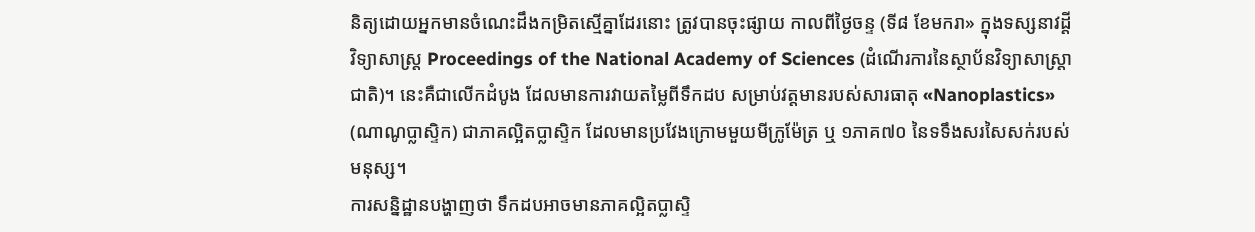និត្យដោយអ្នកមានចំណេះដឹងកម្រិតស្មើគ្នាដែរនោះ ត្រូវបានចុះផ្សាយ កាលពីថ្ងៃចន្ទ (ទី៨ ខែមករា» ក្នុងទស្សនាវដ្ដីវិទ្យាសាស្ត្រ Proceedings of the National Academy of Sciences (ដំណើរការនៃស្ថាប័នវិទ្យាសាស្ត្រាជាតិ)។ នេះគឺជាលើកដំបូង ដែលមានការវាយតម្លៃពីទឹកដប សម្រាប់វត្តមានរបស់សារធាតុ «Nanoplastics» (ណាណូប្លាស្ទិក) ជាភាគល្អិតប្លាស្ទិក ដែលមានប្រវែងក្រោមមួយមីក្រូម៉ែត្រ ឬ ១ភាគ៧០ នៃទទឹងសរសៃសក់របស់មនុស្ស។
ការសន្និដ្ឋានបង្ហាញថា ទឹកដបអាចមានភាគល្អិតប្លាស្ទិ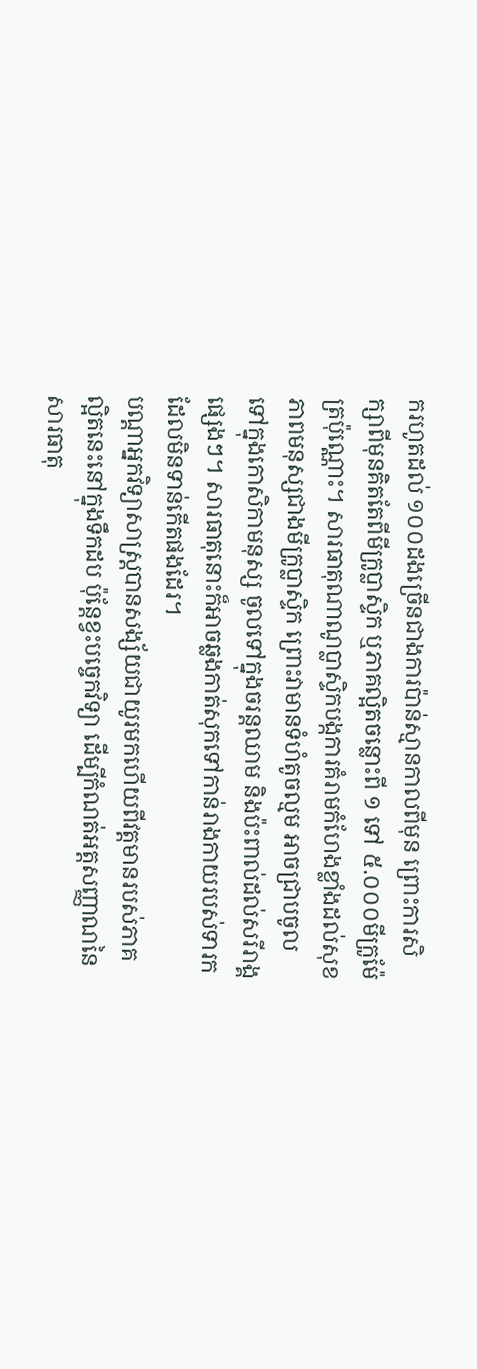ករហូតដល់ ១០០ដងច្រើនជាងការប៉ាន់ស្មានកាលពីមុន ព្រោះការសិក្សាពីមុនគិតតែពីមីក្រូប្លាស្ទិក ឬភាគល្អិតចន្លោះពី ១ ទៅ ៥.០០០មីក្រូម៉ែត្រប៉ុណ្ណោះ។ សារធាតុណាណូប្លាស្ទិកបង្កការគំរាមកំហែងខ្លាំងដល់សុខភាពមនុស្សជាងមីក្រូប្លាស្ទិក ព្រោះវាមានទំហំតូចល្មម អាចជ្រាបចូលទៅក្នុងកោសិកាមនុស្ស ចូលទៅក្នុងចរន្តឈាម និងប៉ះពាល់ដល់សរីរាង្គផ្សេងៗ។ សារធាតុនោះក៏អាចឆ្លងកាត់សុកទៅកាន់រាងកាយរបស់ទារក ដែលមិនទាន់កើតផងដែរ។
បណ្ដាអ្នកវិទ្យាសាស្ត្របានសង្ស័យជាយូរមកហើយពីវត្តមានរបស់ភាគល្អិតនេះនៅក្នុងទឹកដប ប៉ុន្តែខ្វះបច្ចេកវិទ្យា ដើម្បីកំណត់អត្តសញ្ញាណនៃសារធាតុ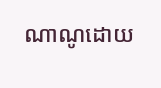ណាណូដោយ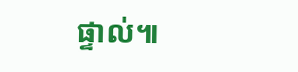ផ្ទាល់៕